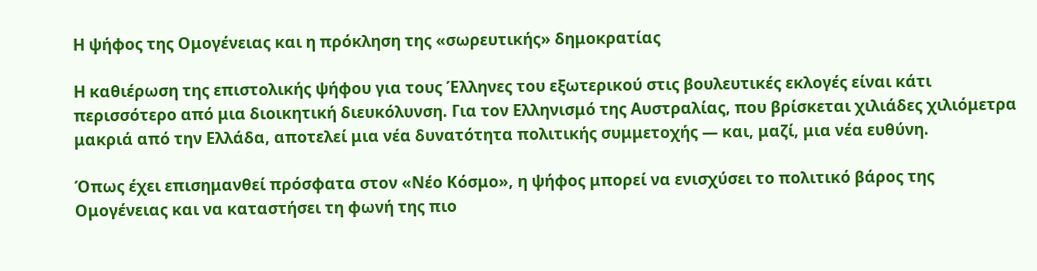Η ψήφος της Ομογένειας και η πρόκληση της «σωρευτικής» δημοκρατίας

Η καθιέρωση της επιστολικής ψήφου για τους Έλληνες του εξωτερικού στις βουλευτικές εκλογές είναι κάτι περισσότερο από μια διοικητική διευκόλυνση. Για τον Ελληνισμό της Αυστραλίας, που βρίσκεται χιλιάδες χιλιόμετρα μακριά από την Ελλάδα, αποτελεί μια νέα δυνατότητα πολιτικής συμμετοχής — και, μαζί, μια νέα ευθύνη.

Όπως έχει επισημανθεί πρόσφατα στον «Νέο Κόσμο», η ψήφος μπορεί να ενισχύσει το πολιτικό βάρος της Ομογένειας και να καταστήσει τη φωνή της πιο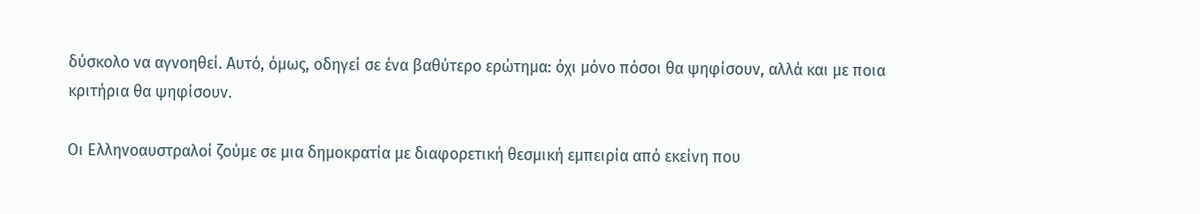δύσκολο να αγνοηθεί. Αυτό, όμως, οδηγεί σε ένα βαθύτερο ερώτημα: όχι μόνο πόσοι θα ψηφίσουν, αλλά και με ποια κριτήρια θα ψηφίσουν.

Οι Ελληνοαυστραλοί ζούμε σε μια δημοκρατία με διαφορετική θεσμική εμπειρία από εκείνη που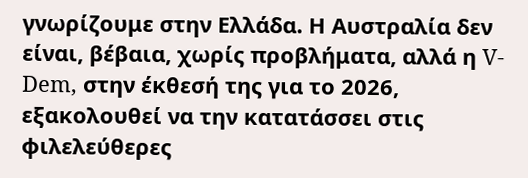γνωρίζουμε στην Ελλάδα. Η Αυστραλία δεν είναι, βέβαια, χωρίς προβλήματα, αλλά η V-Dem, στην έκθεσή της για το 2026, εξακολουθεί να την κατατάσσει στις φιλελεύθερες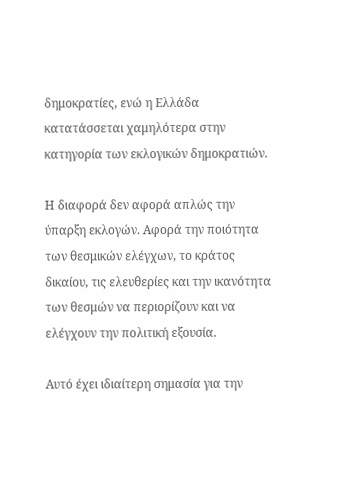δημοκρατίες, ενώ η Ελλάδα κατατάσσεται χαμηλότερα στην κατηγορία των εκλογικών δημοκρατιών.

Η διαφορά δεν αφορά απλώς την ύπαρξη εκλογών. Αφορά την ποιότητα των θεσμικών ελέγχων, το κράτος δικαίου, τις ελευθερίες και την ικανότητα των θεσμών να περιορίζουν και να ελέγχουν την πολιτική εξουσία.

Αυτό έχει ιδιαίτερη σημασία για την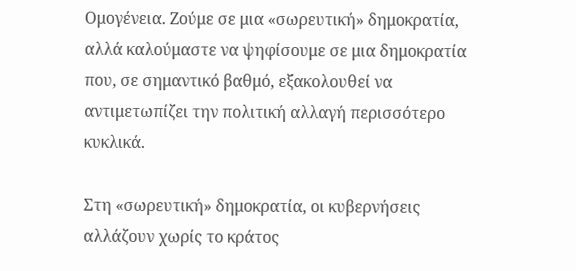Ομογένεια. Ζούμε σε μια «σωρευτική» δημοκρατία, αλλά καλούμαστε να ψηφίσουμε σε μια δημοκρατία που, σε σημαντικό βαθμό, εξακολουθεί να αντιμετωπίζει την πολιτική αλλαγή περισσότερο κυκλικά.

Στη «σωρευτική» δημοκρατία, οι κυβερνήσεις αλλάζουν χωρίς το κράτος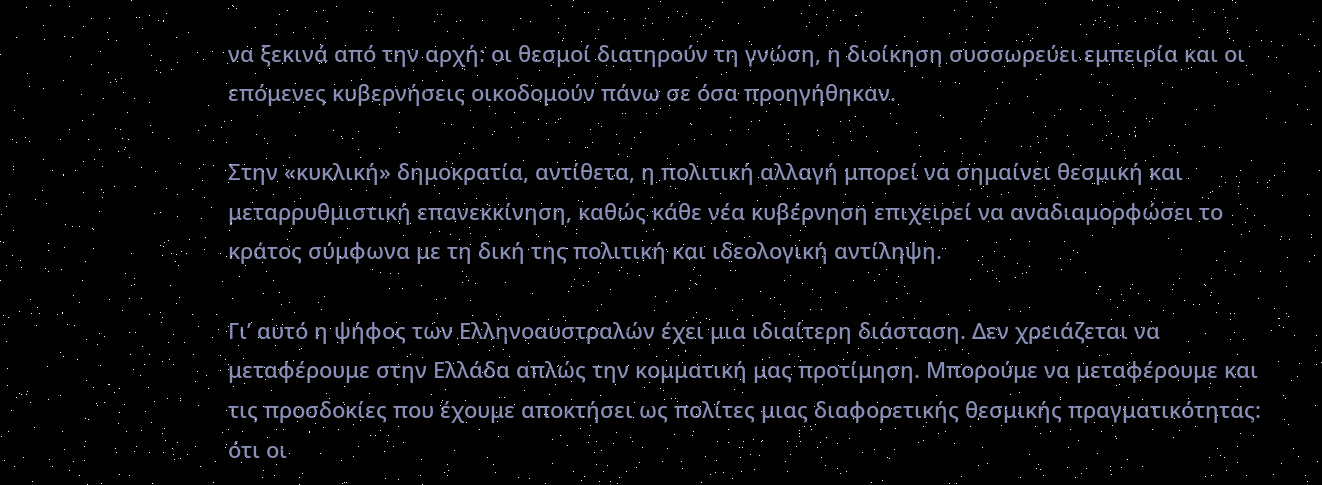να ξεκινά από την αρχή: οι θεσμοί διατηρούν τη γνώση, η διοίκηση συσσωρεύει εμπειρία και οι επόμενες κυβερνήσεις οικοδομούν πάνω σε όσα προηγήθηκαν.

Στην «κυκλική» δημοκρατία, αντίθετα, η πολιτική αλλαγή μπορεί να σημαίνει θεσμική και μεταρρυθμιστική επανεκκίνηση, καθώς κάθε νέα κυβέρνηση επιχειρεί να αναδιαμορφώσει το κράτος σύμφωνα με τη δική της πολιτική και ιδεολογική αντίληψη.

Γι’ αυτό η ψήφος των Ελληνοαυστραλών έχει μια ιδιαίτερη διάσταση. Δεν χρειάζεται να μεταφέρουμε στην Ελλάδα απλώς την κομματική μας προτίμηση. Μπορούμε να μεταφέρουμε και τις προσδοκίες που έχουμε αποκτήσει ως πολίτες μιας διαφορετικής θεσμικής πραγματικότητας: ότι οι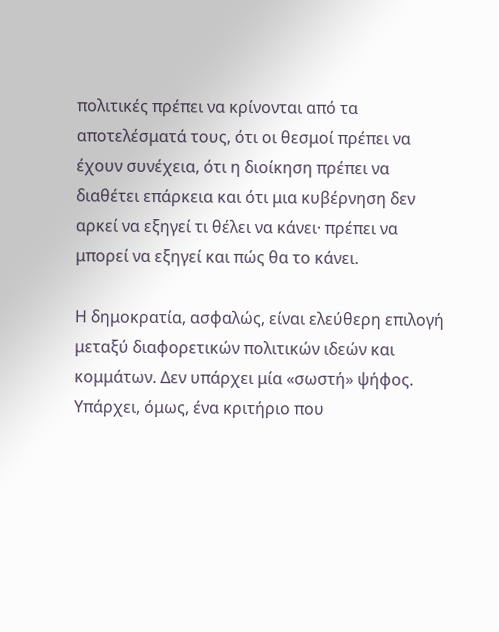πολιτικές πρέπει να κρίνονται από τα αποτελέσματά τους, ότι οι θεσμοί πρέπει να έχουν συνέχεια, ότι η διοίκηση πρέπει να διαθέτει επάρκεια και ότι μια κυβέρνηση δεν αρκεί να εξηγεί τι θέλει να κάνει· πρέπει να μπορεί να εξηγεί και πώς θα το κάνει.

Η δημοκρατία, ασφαλώς, είναι ελεύθερη επιλογή μεταξύ διαφορετικών πολιτικών ιδεών και κομμάτων. Δεν υπάρχει μία «σωστή» ψήφος. Υπάρχει, όμως, ένα κριτήριο που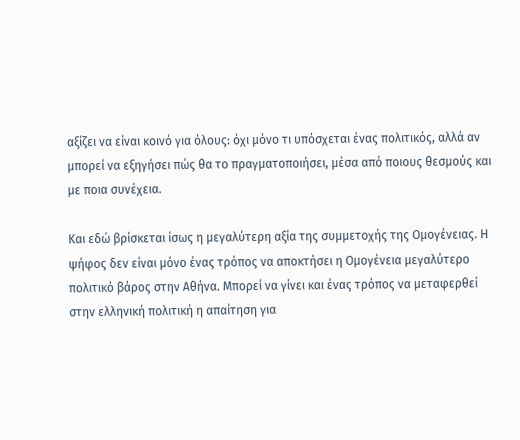αξίζει να είναι κοινό για όλους: όχι μόνο τι υπόσχεται ένας πολιτικός, αλλά αν μπορεί να εξηγήσει πώς θα το πραγματοποιήσει, μέσα από ποιους θεσμούς και με ποια συνέχεια.

Και εδώ βρίσκεται ίσως η μεγαλύτερη αξία της συμμετοχής της Ομογένειας. Η ψήφος δεν είναι μόνο ένας τρόπος να αποκτήσει η Ομογένεια μεγαλύτερο πολιτικό βάρος στην Αθήνα. Μπορεί να γίνει και ένας τρόπος να μεταφερθεί στην ελληνική πολιτική η απαίτηση για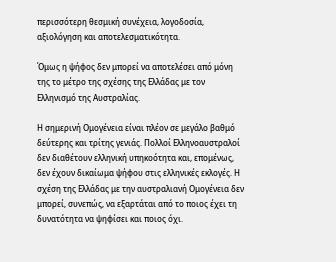περισσότερη θεσμική συνέχεια, λογοδοσία, αξιολόγηση και αποτελεσματικότητα.

Όμως η ψήφος δεν μπορεί να αποτελέσει από μόνη της το μέτρο της σχέσης της Ελλάδας με τον Ελληνισμό της Αυστραλίας.

Η σημερινή Ομογένεια είναι πλέον σε μεγάλο βαθμό δεύτερης και τρίτης γενιάς. Πολλοί Ελληνοαυστραλοί δεν διαθέτουν ελληνική υπηκοότητα και, επομένως, δεν έχουν δικαίωμα ψήφου στις ελληνικές εκλογές. Η σχέση της Ελλάδας με την αυστραλιανή Ομογένεια δεν μπορεί, συνεπώς, να εξαρτάται από το ποιος έχει τη δυνατότητα να ψηφίσει και ποιος όχι.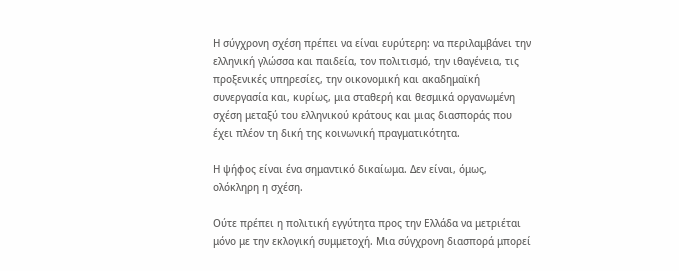Η σύγχρονη σχέση πρέπει να είναι ευρύτερη: να περιλαμβάνει την ελληνική γλώσσα και παιδεία, τον πολιτισμό, την ιθαγένεια, τις προξενικές υπηρεσίες, την οικονομική και ακαδημαϊκή συνεργασία και, κυρίως, μια σταθερή και θεσμικά οργανωμένη σχέση μεταξύ του ελληνικού κράτους και μιας διασποράς που έχει πλέον τη δική της κοινωνική πραγματικότητα.

Η ψήφος είναι ένα σημαντικό δικαίωμα. Δεν είναι, όμως, ολόκληρη η σχέση.

Ούτε πρέπει η πολιτική εγγύτητα προς την Ελλάδα να μετριέται μόνο με την εκλογική συμμετοχή. Μια σύγχρονη διασπορά μπορεί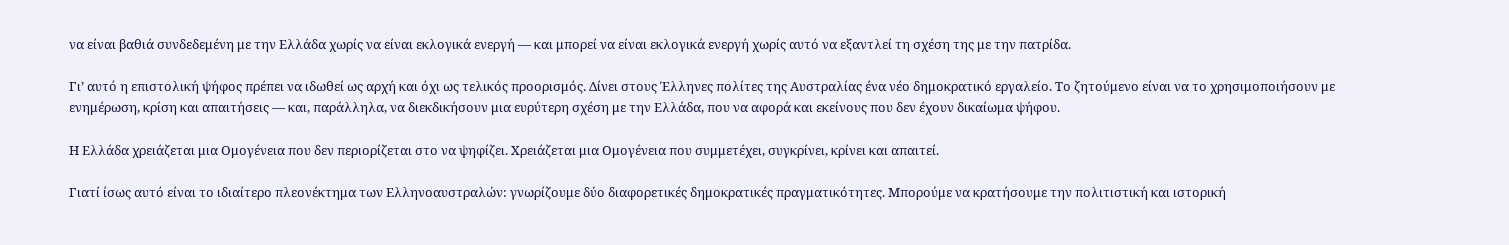να είναι βαθιά συνδεδεμένη με την Ελλάδα χωρίς να είναι εκλογικά ενεργή — και μπορεί να είναι εκλογικά ενεργή χωρίς αυτό να εξαντλεί τη σχέση της με την πατρίδα.

Γι’ αυτό η επιστολική ψήφος πρέπει να ιδωθεί ως αρχή και όχι ως τελικός προορισμός. Δίνει στους Έλληνες πολίτες της Αυστραλίας ένα νέο δημοκρατικό εργαλείο. Το ζητούμενο είναι να το χρησιμοποιήσουν με ενημέρωση, κρίση και απαιτήσεις — και, παράλληλα, να διεκδικήσουν μια ευρύτερη σχέση με την Ελλάδα, που να αφορά και εκείνους που δεν έχουν δικαίωμα ψήφου.

Η Ελλάδα χρειάζεται μια Ομογένεια που δεν περιορίζεται στο να ψηφίζει. Χρειάζεται μια Ομογένεια που συμμετέχει, συγκρίνει, κρίνει και απαιτεί.

Γιατί ίσως αυτό είναι το ιδιαίτερο πλεονέκτημα των Ελληνοαυστραλών: γνωρίζουμε δύο διαφορετικές δημοκρατικές πραγματικότητες. Μπορούμε να κρατήσουμε την πολιτιστική και ιστορική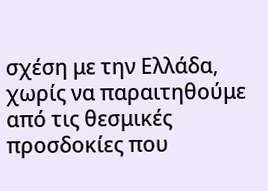σχέση με την Ελλάδα, χωρίς να παραιτηθούμε από τις θεσμικές προσδοκίες που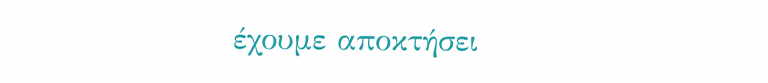έχουμε αποκτήσει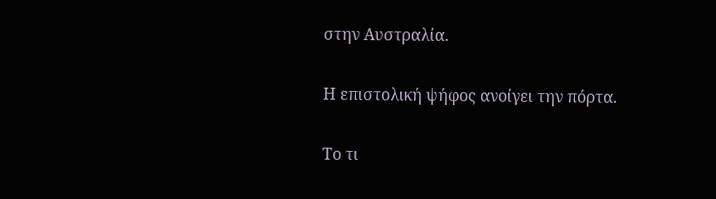στην Αυστραλία.

Η επιστολική ψήφος ανοίγει την πόρτα.

Το τι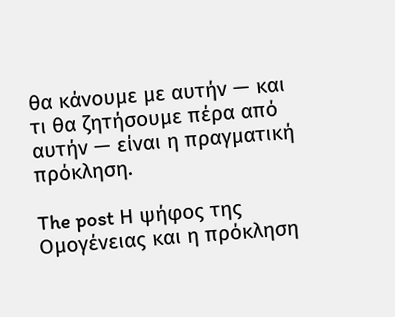θα κάνουμε με αυτήν — και τι θα ζητήσουμε πέρα από αυτήν — είναι η πραγματική πρόκληση.

The post Η ψήφος της Ομογένειας και η πρόκληση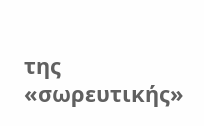της «σωρευτικής»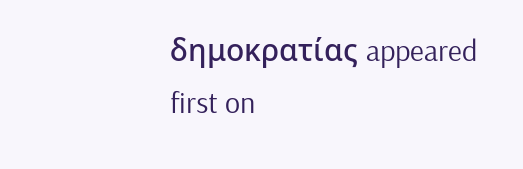δημοκρατίας appeared first on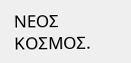ΝΕΟΣ ΚΟΣΜΟΣ.